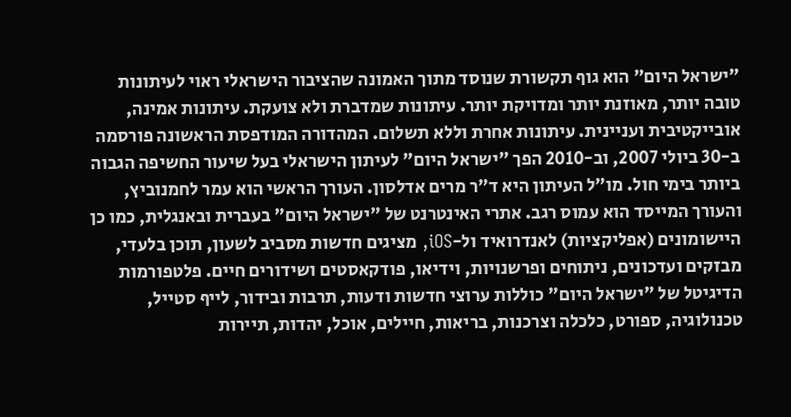"ישראל היום" הוא גוף תקשורת שנוסד מתוך האמונה שהציבור הישראלי ראוי לעיתונות טובה יותר, מאוזנת יותר ומדויקת יותר. עיתונות שמדברת ולא צועקת. עיתונות אמינה, אובייקטיבית ועניינית. עיתונות אחרת וללא תשלום. המהדורה המודפסת הראשונה פורסמה ב-30 ביולי 2007, וב-2010 הפך "ישראל היום" לעיתון הישראלי בעל שיעור החשיפה הגבוה ביותר בימי חול. מו"ל העיתון היא ד"ר מרים אדלסון. העורך הראשי הוא עמר לחמנוביץ, והעורך המייסד הוא עמוס רגב. אתרי האינטרנט של "ישראל היום" בעברית ובאנגלית, כמו כן היישומונים (אפליקציות) לאנדרואיד ול-iOS, מציגים חדשות מסביב לשעון, תוכן בלעדי, מבזקים ועדכונים, ניתוחים ופרשנויות, וידיאו, פודקאסטים ושידורים חיים. פלטפורמות הדיגיטל של "ישראל היום" כוללות ערוצי חדשות ודעות, תרבות ובידור, לייף סטייל, טכנולוגיה, ספורט, כלכלה וצרכנות, בריאות, חיילים, אוכל, יהדות, תיירות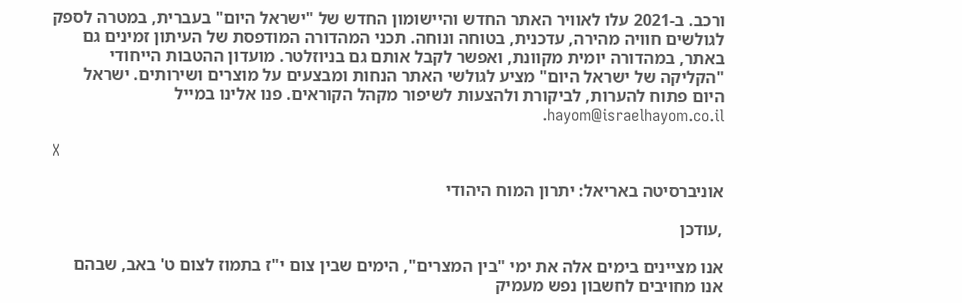ורכב. ב-2021 עלו לאוויר האתר החדש והיישומון החדש של "ישראל היום" בעברית, במטרה לספק לגולשים חוויה מהירה, עדכנית, בטוחה ונוחה. תכני המהדורה המודפסת של העיתון זמינים גם באתר, במהדורה יומית מקוונת, ואפשר לקבל אותם גם בניוזלטר. מועדון ההטבות הייחודי "הקליקה של ישראל היום" מציע לגולשי האתר הנחות ומבצעים על מוצרים ושירותים. ישראל היום פתוח להערות, לביקורת ולהצעות לשיפור מקהל הקוראים. פנו אלינו במייל hayom@israelhayom.co.il.

X

אוניברסיטה באריאל: יתרון המוח היהודי

,עודכן

אנו מציינים בימים אלה את ימי "בין המצרים", הימים שבין צום י"ז בתמוז לצום ט' באב, שבהם אנו מחויבים לחשבון נפש מעמיק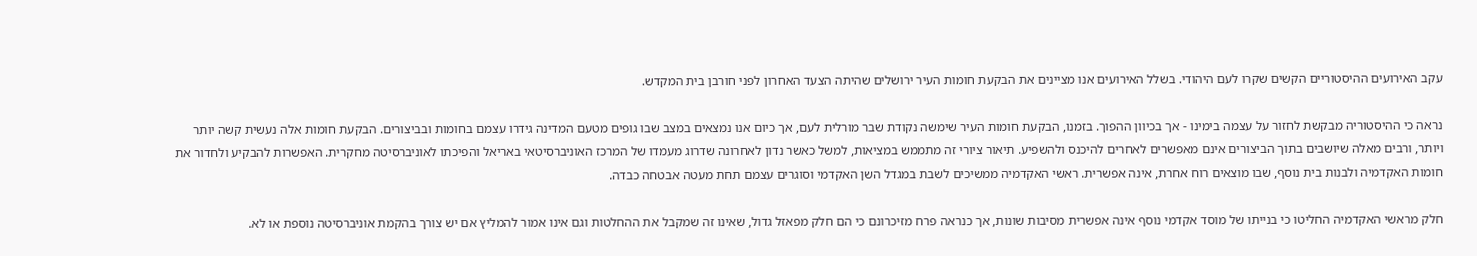עקב האירועים ההיסטוריים הקשים שקרו לעם היהודי. בשלל האירועים אנו מציינים את הבקעת חומות העיר ירושלים שהיתה הצעד האחרון לפני חורבן בית המקדש.

נראה כי ההיסטוריה מבקשת לחזור על עצמה בימינו - אך בכיוון ההפוך. בזמנו, הבקעת חומות העיר שימשה נקודת שבר מורלית לעם, אך כיום אנו נמצאים במצב שבו גופים מטעם המדינה גידרו עצמם בחומות ובביצורים. הבקעת חומות אלה נעשית קשה יותר ויותר, ורבים מאלה שיושבים בתוך הביצורים אינם מאפשרים לאחרים להיכנס ולהשפיע. תיאור ציורי זה מתממש במציאות, למשל כאשר נדון לאחרונה שדרוג מעמדו של המרכז האוניברסיטאי באריאל והפיכתו לאוניברסיטה מחקרית. האפשרות להבקיע ולחדור את חומות האקדמיה ולבנות בית נוסף, שבו מוצאים רוח אחרת, אינה אפשרית. ראשי האקדמיה ממשיכים לשבת במגדל השן האקדמי וסוגרים עצמם תחת מעטה אבטחה כבדה.

חלק מראשי האקדמיה החליטו כי בנייתו של מוסד אקדמי נוסף אינה אפשרית מסיבות שונות, אך כנראה פרח מזיכרונם כי הם חלק מפאזל גדול, שאינו זה שמקבל את ההחלטות וגם אינו אמור להמליץ אם יש צורך בהקמת אוניברסיטה נוספת או לא.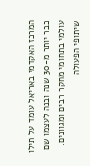המרכז האקדמי באריאל עומד על תילו כבר יותר מ-30 שנה ובנה לעצמו שם עולמי בתחומי מחקר רבים ומגוונים. שיתופי הפעולה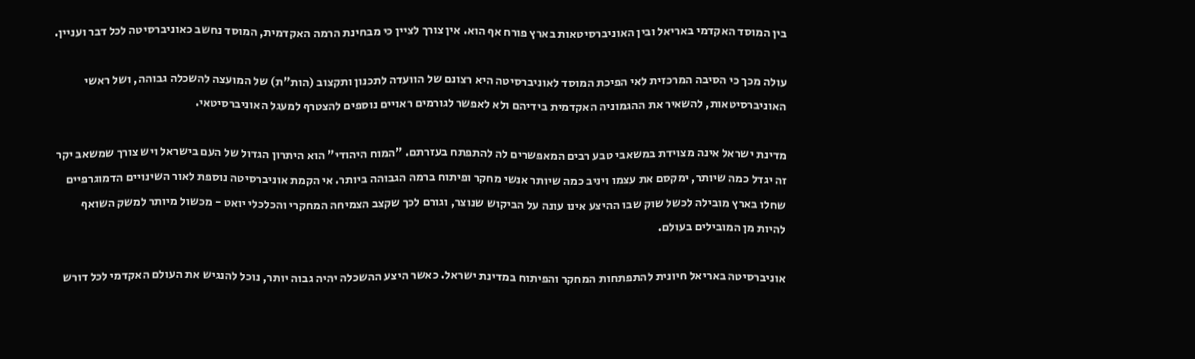בין המוסד האקדמי באריאל ובין האוניברסיטאות בארץ פורח אף הוא. אין צורך לציין כי מבחינת הרמה האקדמית, המוסד נחשב כאוניברסיטה לכל דבר ועניין.

עולה מכך כי הסיבה המרכזית לאי הפיכת המוסד לאוניברסיטה היא רצונם של הוועדה לתכנון ותקצוב (הות"ת) של המועצה להשכלה גבוהה, ושל ראשי האוניברסיטאות, להשאיר את ההגמוניה האקדמית בידיהם ולא לאפשר לגורמים ראויים נוספים להצטרף למעגל האוניברסיטאי.

מדינת ישראל אינה מצוידת במשאבי טבע רבים המאפשרים לה להתפתח בעזרתם. "המוח היהודי" הוא היתרון הגדול של העם בישראל ויש צורך שמשאב יקר זה יגדל כמה שיותר, ימקסם את עצמו ויניב כמה שיותר אנשי מחקר ופיתוח ברמה הגבוהה ביותר. אי הקמת אוניברסיטה נוספת לאור השינויים הדמוגרפיים שחלו בארץ מובילה לכשל שוק שבו ההיצע אינו עונה על הביקוש שנוצר, וגורם לכך שקצב הצמיחה המחקרי והכלכלי יואט - מכשול מיותר למשק השואף להיות מן המובילים בעולם.

אוניברסיטה באריאל חיונית להתפתחות המחקר והפיתוח במדינת ישראל. כאשר היצע ההשכלה יהיה גבוה יותר, נוכל להנגיש את העולם האקדמי לכל דורש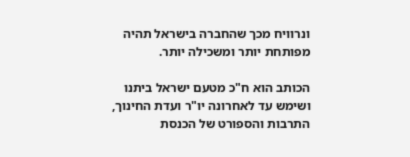ונרוויח מכך שהחברה בישראל תהיה מפותחת יותר ומשכילה יותר.

הכותב הוא ח"כ מטעם ישראל ביתנו ושימש עד לאחרונה יו"ר ועדת החינוך, התרבות והספורט של הכנסת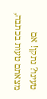טעינו? נתקן! אם מצאתם טעות בכתבה,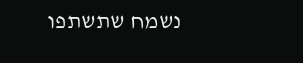נשמח שתשתפו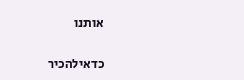אותנו

כדאילהכיר